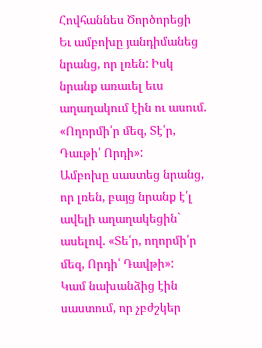Հովհաննես Ծործորեցի
Եւ ամբոխը յանդիմանեց նրանց, որ լռեն: Իսկ նրանք առաւել եւս աղաղակում էին ու ասում. «Ողորմի՛ր մեզ, Տէ՛ր, Դաւթի՛ Որդի»:
Ամբոխը սաստեց նրանց, որ լռեն, բայց նրանք է՛լ ավելի աղաղակեցին` ասելով. «Տե՛ր, ողորմի՛ր մեզ, Որդի՛ Դավթի»:
Կամ նախանձից էին սաստում, որ չբժշկեր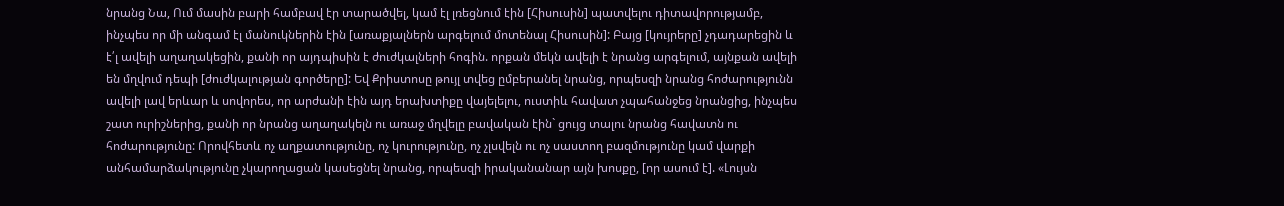նրանց Նա, Ում մասին բարի համբավ էր տարածվել, կամ էլ լռեցնում էին [Հիսուսին] պատվելու դիտավորությամբ, ինչպես որ մի անգամ էլ մանուկներին էին [առաքյալներն արգելում մոտենալ Հիսուսին]: Բայց [կույրերը] չդադարեցին և է՛լ ավելի աղաղակեցին, քանի որ այդպիսին է ժուժկալների հոգին. որքան մեկն ավելի է նրանց արգելում, այնքան ավելի են մղվում դեպի [ժուժկալության գործերը]: Եվ Քրիստոսը թույլ տվեց ըմբերանել նրանց, որպեսզի նրանց հոժարությունն ավելի լավ երևար և սովորես, որ արժանի էին այդ երախտիքը վայելելու, ուստիև հավատ չպահանջեց նրանցից, ինչպես շատ ուրիշներից, քանի որ նրանց աղաղակելն ու առաջ մղվելը բավական էին` ցույց տալու նրանց հավատն ու հոժարությունը: Որովհետև ոչ աղքատությունը, ոչ կուրությունը, ոչ չլսվելն ու ոչ սաստող բազմությունը կամ վարքի անհամարձակությունը չկարողացան կասեցնել նրանց, որպեսզի իրականանար այն խոսքը, [որ ասում է]. «Լույսն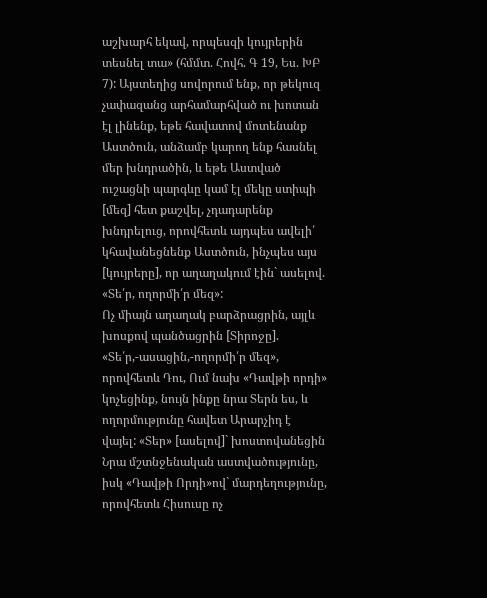աշխարհ եկավ, որպեսզի կույրերին տեսնել տա» (հմմտ. Հովհ. Գ 19, Ես. ԽԲ 7): Այստեղից սովորում ենք, որ թեկուզ չափազանց արհամարհված ու խոտան էլ լինենք, եթե հավատով մոտենանք Աստծուն, անձամբ կարող ենք հասնել մեր խնդրածին, և եթե Աստված ուշացնի պարգևը կամ էլ մեկը ստիպի [մեզ] հետ քաշվել, չդադարենք խնդրելուց, որովհետև այդպես ավելի՛ կհավանեցնենք Աստծուն, ինչպես այս [կույրերը], որ աղաղակում էին` ասելով. «Տե՛ր, ողորմի՛ր մեզ»:
Ոչ միայն աղաղակ բարձրացրին, այլև խոսքով պանծացրին [Տիրոջը]. «Տե՛ր,-ասացին,-ողորմի՛ր մեզ», որովհետև Դու, Ում նախ «Դավթի որդի» կոչեցինք, նույն ինքը նրա Տերն ես, և ողորմությունը հավետ Արարչիդ է վայել: «Տեր» [ասելով]` խոստովանեցին Նրա մշտնջենական աստվածությունը, իսկ «Դավթի Որդի»ով` մարդեղությունը, որովհետև Հիսուսը ոչ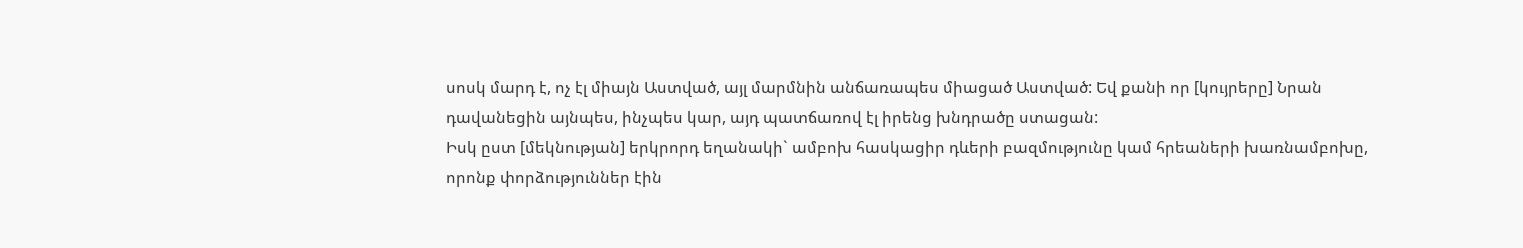սոսկ մարդ է, ոչ էլ միայն Աստված, այլ մարմնին անճառապես միացած Աստված: Եվ քանի որ [կույրերը] Նրան դավանեցին այնպես, ինչպես կար, այդ պատճառով էլ իրենց խնդրածը ստացան:
Իսկ ըստ [մեկնության] երկրորդ եղանակի` ամբոխ հասկացիր դևերի բազմությունը կամ հրեաների խառնամբոխը, որոնք փորձություններ էին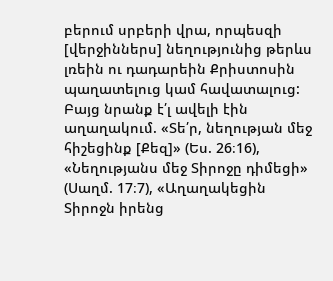բերում սրբերի վրա, որպեսզի [վերջիններս] նեղությունից թերևս լռեին ու դադարեին Քրիստոսին պաղատելուց կամ հավատալուց: Բայց նրանք է՛լ ավելի էին աղաղակում. «Տե՛ր, նեղության մեջ հիշեցինք [Քեզ]» (Ես. 26։16), «Նեղությանս մեջ Տիրոջը դիմեցի» (Սաղմ. 17։7), «Աղաղակեցին Տիրոջն իրենց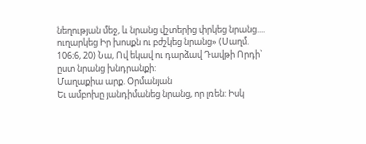նեղության մեջ, և նրանց վշտերից փրկեց նրանց.... ուղարկեց Իր խոսքն ու բժշկեց նրանց» (Սաղմ. 106։6, 20) Նա, Ով եկավ ու դարձավ Դավթի Որդի` ըստ նրանց խնդրանքի:
Մաղաքիա արք. Օրմանյան
Եւ ամբոխը յանդիմանեց նրանց, որ լռեն: Իսկ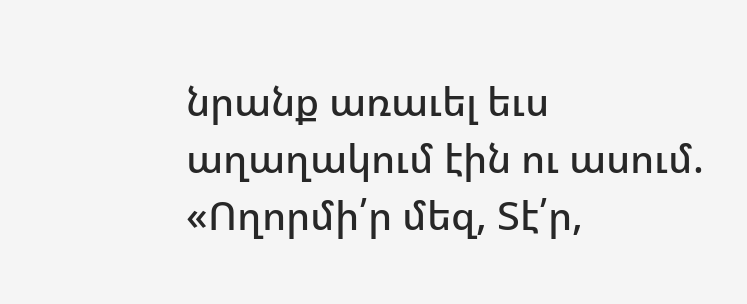նրանք առաւել եւս աղաղակում էին ու ասում. «Ողորմի՛ր մեզ, Տէ՛ր,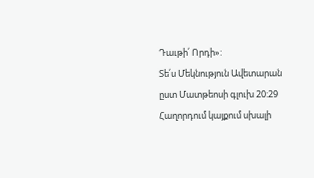Դաւթի՛ Որդի»:
Տե՛ս Մեկնություն Ավետարան ըստ Մատթեոսի գլուխ 20:29
Հաղորդում կայքում սխալի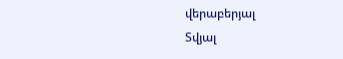վերաբերյալ
Տվյալ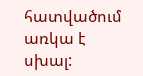հատվածում առկա է սխալ: